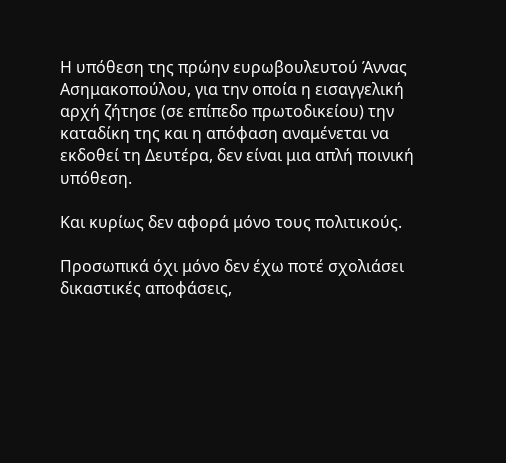Η υπόθεση της πρώην ευρωβουλευτού Άννας Ασημακοπούλου, για την οποία η εισαγγελική αρχή ζήτησε (σε επίπεδο πρωτοδικείου) την καταδίκη της και η απόφαση αναμένεται να εκδοθεί τη Δευτέρα, δεν είναι μια απλή ποινική υπόθεση.

Και κυρίως δεν αφορά μόνο τους πολιτικούς.

Προσωπικά όχι μόνο δεν έχω ποτέ σχολιάσει δικαστικές αποφάσεις,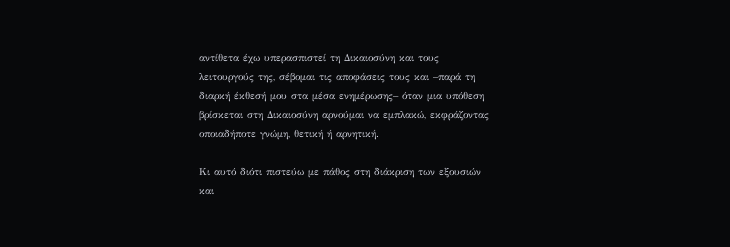αντίθετα έχω υπερασπιστεί τη Δικαιοσύνη και τους λειτουργούς της, σέβομαι τις αποφάσεις τους και –παρά τη διαρκή έκθεσή μου στα μέσα ενημέρωσης– όταν μια υπόθεση βρίσκεται στη Δικαιοσύνη αρνούμαι να εμπλακώ, εκφράζοντας οποιαδήποτε γνώμη, θετική ή αρνητική.

Κι αυτό διότι πιστεύω με πάθος στη διάκριση των εξουσιών και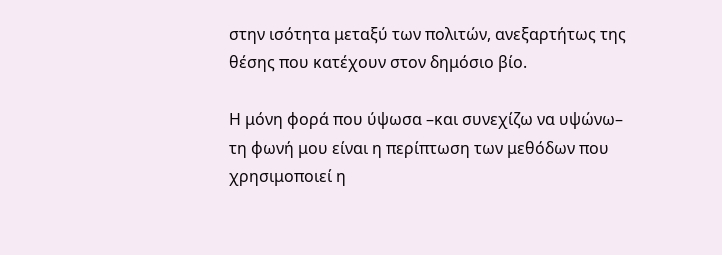στην ισότητα μεταξύ των πολιτών, ανεξαρτήτως της θέσης που κατέχουν στον δημόσιο βίο.

Η μόνη φορά που ύψωσα –και συνεχίζω να υψώνω– τη φωνή μου είναι η περίπτωση των μεθόδων που χρησιμοποιεί η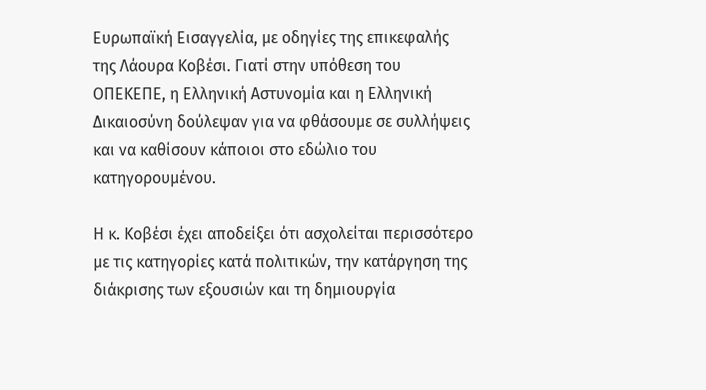Ευρωπαϊκή Εισαγγελία, με οδηγίες της επικεφαλής της Λάουρα Κοβέσι. Γιατί στην υπόθεση του ΟΠΕΚΕΠΕ, η Ελληνική Αστυνομία και η Ελληνική Δικαιοσύνη δούλεψαν για να φθάσουμε σε συλλήψεις και να καθίσουν κάποιοι στο εδώλιο του κατηγορουμένου.

Η κ. Κοβέσι έχει αποδείξει ότι ασχολείται περισσότερο με τις κατηγορίες κατά πολιτικών, την κατάργηση της διάκρισης των εξουσιών και τη δημιουργία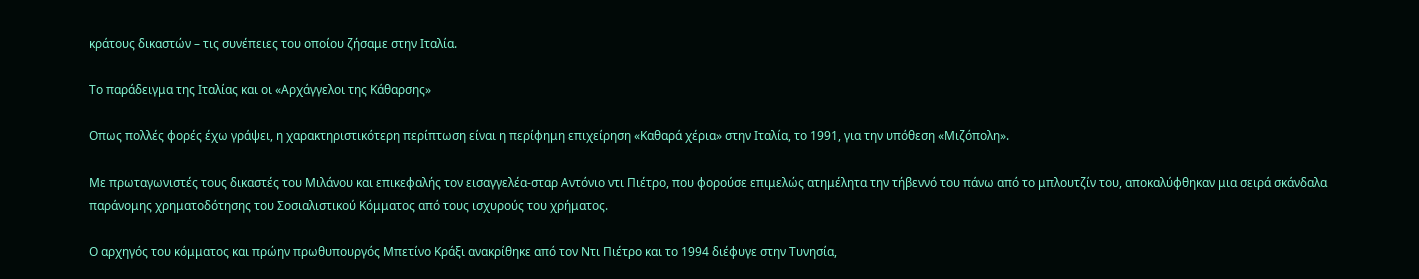κράτους δικαστών – τις συνέπειες του οποίου ζήσαμε στην Ιταλία.

Το παράδειγμα της Ιταλίας και οι «Αρχάγγελοι της Κάθαρσης»

Οπως πολλές φορές έχω γράψει, η χαρακτηριστικότερη περίπτωση είναι η περίφημη επιχείρηση «Καθαρά χέρια» στην Ιταλία, το 1991, για την υπόθεση «Μιζόπολη».

Με πρωταγωνιστές τους δικαστές του Μιλάνου και επικεφαλής τον εισαγγελέα-σταρ Αντόνιο ντι Πιέτρο, που φορούσε επιμελώς ατημέλητα την τήβεννό του πάνω από το μπλουτζίν του, αποκαλύφθηκαν μια σειρά σκάνδαλα παράνομης χρηματοδότησης του Σοσιαλιστικού Κόμματος από τους ισχυρούς του χρήματος.

Ο αρχηγός του κόμματος και πρώην πρωθυπουργός Μπετίνο Κράξι ανακρίθηκε από τον Ντι Πιέτρο και το 1994 διέφυγε στην Τυνησία,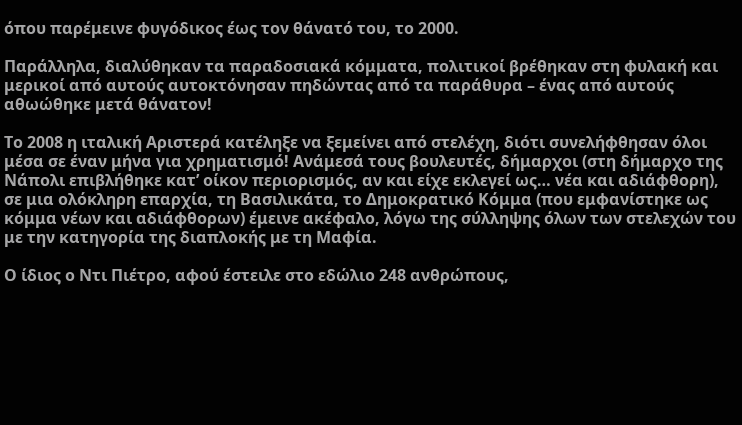όπου παρέμεινε φυγόδικος έως τον θάνατό του, το 2000.

Παράλληλα, διαλύθηκαν τα παραδοσιακά κόμματα, πολιτικοί βρέθηκαν στη φυλακή και μερικοί από αυτούς αυτοκτόνησαν πηδώντας από τα παράθυρα – ένας από αυτούς αθωώθηκε μετά θάνατον!

Το 2008 η ιταλική Αριστερά κατέληξε να ξεμείνει από στελέχη, διότι συνελήφθησαν όλοι μέσα σε έναν μήνα για χρηματισμό! Ανάμεσά τους βουλευτές, δήμαρχοι (στη δήμαρχο της Νάπολι επιβλήθηκε κατ’ οίκον περιορισμός, αν και είχε εκλεγεί ως… νέα και αδιάφθορη), σε μια ολόκληρη επαρχία, τη Βασιλικάτα, το Δημοκρατικό Κόμμα (που εμφανίστηκε ως κόμμα νέων και αδιάφθορων) έμεινε ακέφαλο, λόγω της σύλληψης όλων των στελεχών του με την κατηγορία της διαπλοκής με τη Μαφία.

Ο ίδιος ο Ντι Πιέτρο, αφού έστειλε στο εδώλιο 248 ανθρώπους,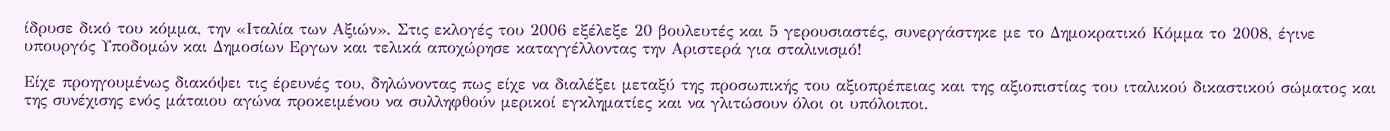ίδρυσε δικό του κόμμα, την «Ιταλία των Αξιών». Στις εκλογές του 2006 εξέλεξε 20 βουλευτές και 5 γερουσιαστές, συνεργάστηκε με το Δημοκρατικό Κόμμα το 2008, έγινε υπουργός Υποδομών και Δημοσίων Εργων και τελικά αποχώρησε καταγγέλλοντας την Αριστερά για σταλινισμό!

Είχε προηγουμένως διακόψει τις έρευνές του, δηλώνοντας πως είχε να διαλέξει μεταξύ της προσωπικής του αξιοπρέπειας και της αξιοπιστίας του ιταλικού δικαστικού σώματος και της συνέχισης ενός μάταιου αγώνα προκειμένου να συλληφθούν μερικοί εγκληματίες και να γλιτώσουν όλοι οι υπόλοιποι.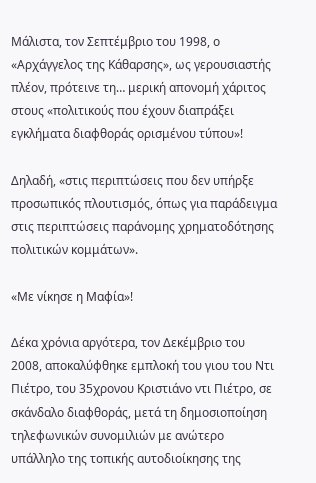Μάλιστα, τον Σεπτέμβριο του 1998, ο «Αρχάγγελος της Κάθαρσης», ως γερουσιαστής πλέον, πρότεινε τη… μερική απονομή χάριτος στους «πολιτικούς που έχουν διαπράξει εγκλήματα διαφθοράς ορισμένου τύπου»!

Δηλαδή, «στις περιπτώσεις που δεν υπήρξε προσωπικός πλουτισμός, όπως για παράδειγμα στις περιπτώσεις παράνομης χρηματοδότησης πολιτικών κομμάτων».

«Με νίκησε η Μαφία»!

Δέκα χρόνια αργότερα, τον Δεκέμβριο του 2008, αποκαλύφθηκε εμπλοκή του γιου του Ντι Πιέτρο, του 35χρονου Κριστιάνο ντι Πιέτρο, σε σκάνδαλο διαφθοράς, μετά τη δημοσιοποίηση τηλεφωνικών συνομιλιών με ανώτερο υπάλληλο της τοπικής αυτοδιοίκησης της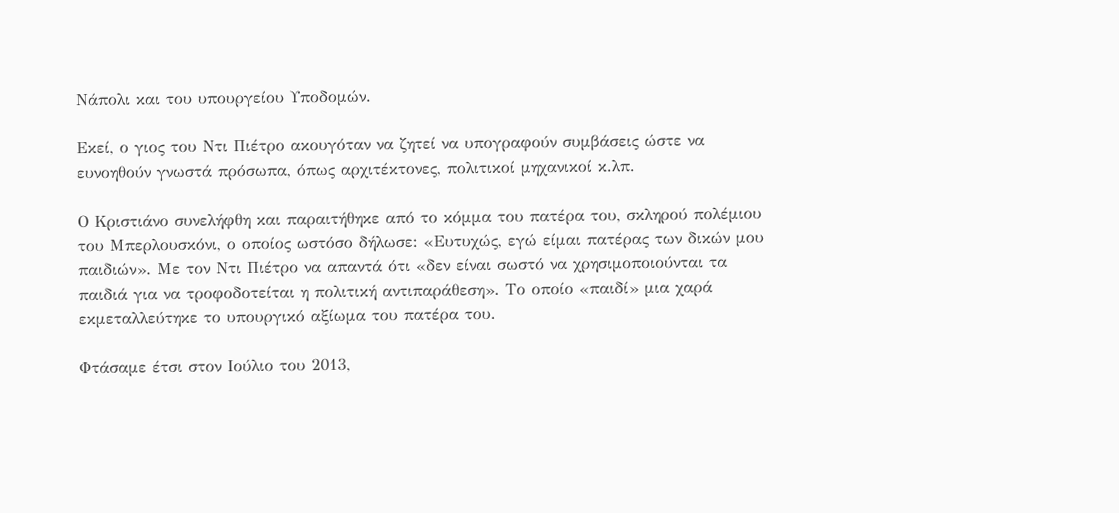Νάπολι και του υπουργείου Υποδομών.

Εκεί, ο γιος του Ντι Πιέτρο ακουγόταν να ζητεί να υπογραφούν συμβάσεις ώστε να ευνοηθούν γνωστά πρόσωπα, όπως αρχιτέκτονες, πολιτικοί μηχανικοί κ.λπ.

Ο Κριστιάνο συνελήφθη και παραιτήθηκε από το κόμμα του πατέρα του, σκληρού πολέμιου του Μπερλουσκόνι, ο οποίος ωστόσο δήλωσε: «Ευτυχώς, εγώ είμαι πατέρας των δικών μου παιδιών». Με τον Ντι Πιέτρο να απαντά ότι «δεν είναι σωστό να χρησιμοποιούνται τα παιδιά για να τροφοδοτείται η πολιτική αντιπαράθεση». Το οποίο «παιδί» μια χαρά εκμεταλλεύτηκε το υπουργικό αξίωμα του πατέρα του.

Φτάσαμε έτσι στον Ιούλιο του 2013,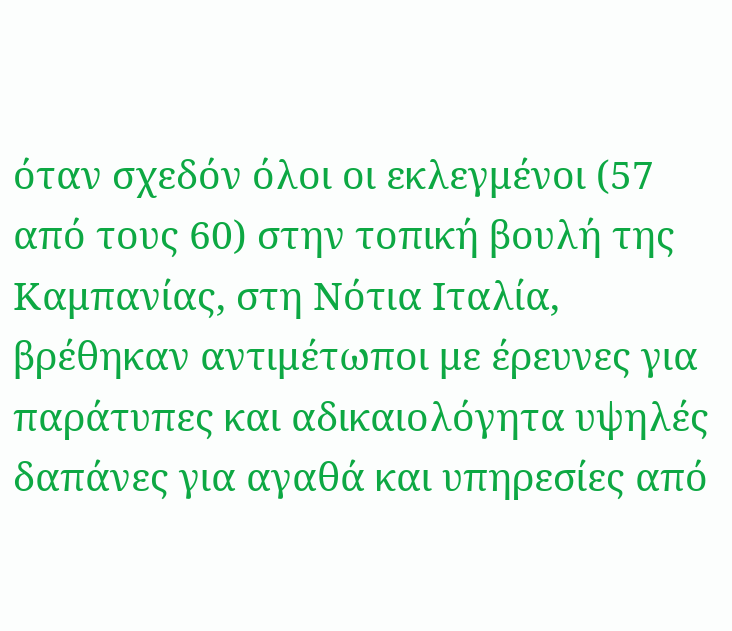όταν σχεδόν όλοι οι εκλεγμένοι (57 από τους 60) στην τοπική βουλή της Καμπανίας, στη Νότια Ιταλία, βρέθηκαν αντιμέτωποι με έρευνες για παράτυπες και αδικαιολόγητα υψηλές δαπάνες για αγαθά και υπηρεσίες από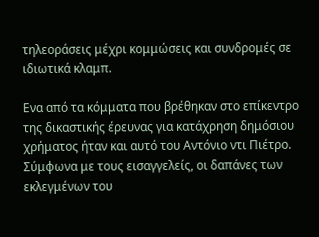τηλεοράσεις μέχρι κομμώσεις και συνδρομές σε ιδιωτικά κλαμπ.

Ενα από τα κόμματα που βρέθηκαν στο επίκεντρο της δικαστικής έρευνας για κατάχρηση δημόσιου χρήματος ήταν και αυτό του Αντόνιο ντι Πιέτρο. Σύμφωνα με τους εισαγγελείς, οι δαπάνες των εκλεγμένων του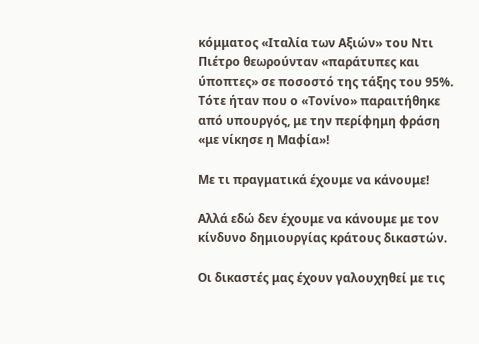κόμματος «Ιταλία των Αξιών» του Ντι Πιέτρο θεωρούνταν «παράτυπες και ύποπτες» σε ποσοστό της τάξης του 95%. Τότε ήταν που ο «Τονίνο» παραιτήθηκε από υπουργός, με την περίφημη φράση «με νίκησε η Μαφία»!

Με τι πραγματικά έχουμε να κάνουμε!

Αλλά εδώ δεν έχουμε να κάνουμε με τον κίνδυνο δημιουργίας κράτους δικαστών.

Οι δικαστές μας έχουν γαλουχηθεί με τις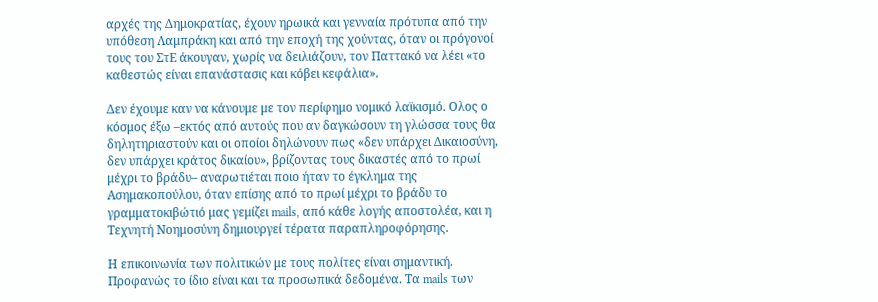αρχές της Δημοκρατίας, έχουν ηρωικά και γενναία πρότυπα από την υπόθεση Λαμπράκη και από την εποχή της χούντας, όταν οι πρόγονοί τους του ΣτΕ άκουγαν, χωρίς να δειλιάζουν, τον Παττακό να λέει «το καθεστώς είναι επανάστασις και κόβει κεφάλια».

Δεν έχουμε καν να κάνουμε με τον περίφημο νομικό λαϊκισμό. Ολος ο κόσμος έξω –εκτός από αυτούς που αν δαγκώσουν τη γλώσσα τους θα δηλητηριαστούν και οι οποίοι δηλώνουν πως «δεν υπάρχει Δικαιοσύνη, δεν υπάρχει κράτος δικαίου», βρίζοντας τους δικαστές από το πρωί μέχρι το βράδυ– αναρωτιέται ποιο ήταν το έγκλημα της Ασημακοπούλου, όταν επίσης από το πρωί μέχρι το βράδυ το γραμματοκιβώτιό μας γεμίζει mails, από κάθε λογής αποστολέα, και η Τεχνητή Νοημοσύνη δημιουργεί τέρατα παραπληροφόρησης.

Η επικοινωνία των πολιτικών με τους πολίτες είναι σημαντική. Προφανώς το ίδιο είναι και τα προσωπικά δεδομένα. Τα mails των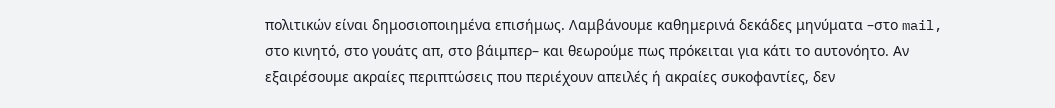πολιτικών είναι δημοσιοποιημένα επισήμως. Λαμβάνουμε καθημερινά δεκάδες μηνύματα –στο mail, στο κινητό, στο γουάτς απ, στο βάιμπερ– και θεωρούμε πως πρόκειται για κάτι το αυτονόητο. Αν εξαιρέσουμε ακραίες περιπτώσεις που περιέχουν απειλές ή ακραίες συκοφαντίες, δεν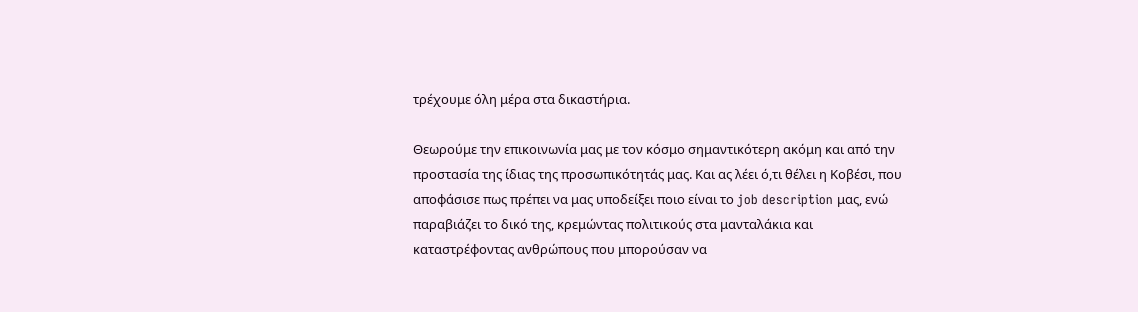τρέχουμε όλη μέρα στα δικαστήρια.

Θεωρούμε την επικοινωνία μας με τον κόσμο σημαντικότερη ακόμη και από την προστασία της ίδιας της προσωπικότητάς μας. Και ας λέει ό,τι θέλει η Κοβέσι, που αποφάσισε πως πρέπει να μας υποδείξει ποιο είναι το job description μας, ενώ παραβιάζει το δικό της, κρεμώντας πολιτικούς στα μανταλάκια και καταστρέφοντας ανθρώπους που μπορούσαν να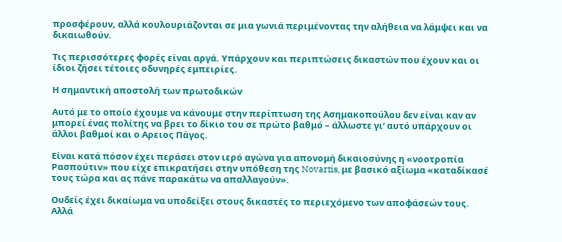προσφέρουν, αλλά κουλουριάζονται σε μια γωνιά περιμένοντας την αλήθεια να λάμψει και να δικαιωθούν.

Τις περισσότερες φορές είναι αργά. Υπάρχουν και περιπτώσεις δικαστών που έχουν και οι ίδιοι ζήσει τέτοιες οδυνηρές εμπειρίες.

Η σημαντική αποστολή των πρωτοδικών

Αυτό με το οποίο έχουμε να κάνουμε στην περίπτωση της Ασημακοπούλου δεν είναι καν αν μπορεί ένας πολίτης να βρει το δίκιο του σε πρώτο βαθμό – άλλωστε γι’ αυτό υπάρχουν οι άλλοι βαθμοί και ο Αρειος Πάγος.

Είναι κατά πόσον έχει περάσει στον ιερό αγώνα για απονομή δικαιοσύνης η «νοοτροπία Ρασπούτιν» που είχε επικρατήσει στην υπόθεση της Novartis, με βασικό αξίωμα «καταδίκασέ τους τώρα και ας πάνε παρακάτω να απαλλαγούν».

Ουδείς έχει δικαίωμα να υποδείξει στους δικαστές το περιεχόμενο των αποφάσεών τους. Αλλά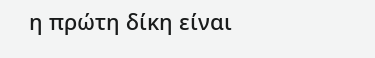η πρώτη δίκη είναι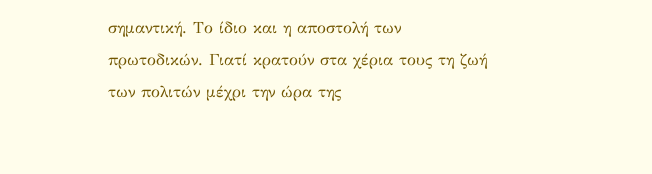σημαντική. Το ίδιο και η αποστολή των πρωτοδικών. Γιατί κρατούν στα χέρια τους τη ζωή των πολιτών μέχρι την ώρα της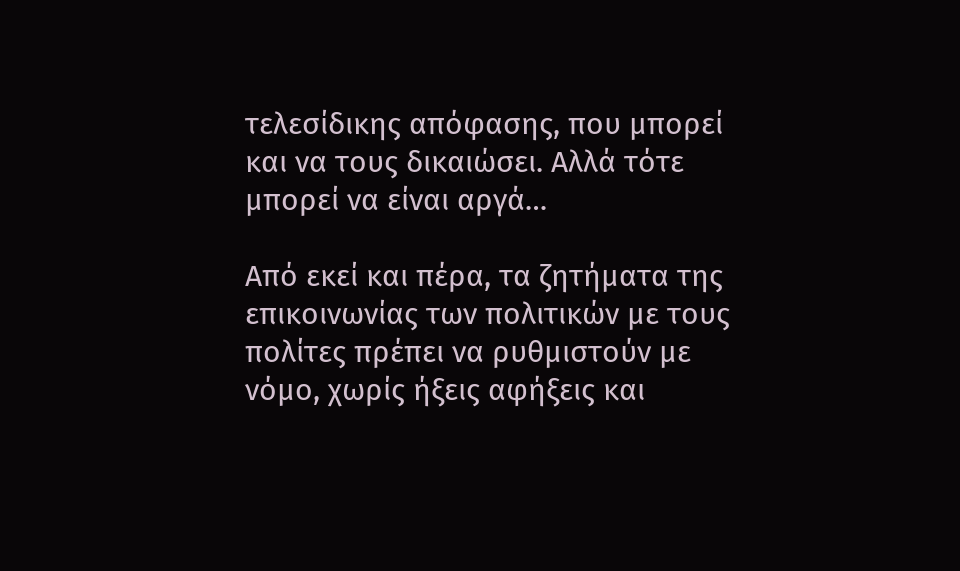τελεσίδικης απόφασης, που μπορεί και να τους δικαιώσει. Αλλά τότε μπορεί να είναι αργά…

Από εκεί και πέρα, τα ζητήματα της επικοινωνίας των πολιτικών με τους πολίτες πρέπει να ρυθμιστούν με νόμο, χωρίς ήξεις αφήξεις και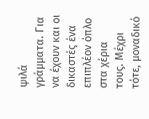ψιλά γράμματα. Για να έχουν και οι δικαστές ένα επιπλέον όπλο στα χέρια τους. Μέχρι τότε, μοναδικό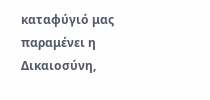καταφύγιό μας παραμένει η Δικαιοσύνη,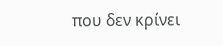που δεν κρίνει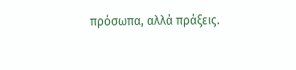πρόσωπα, αλλά πράξεις.